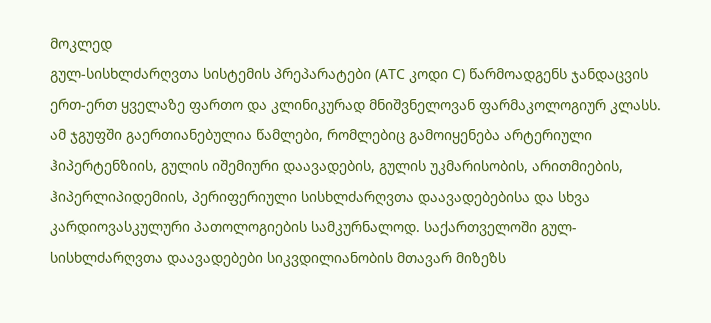მოკლედ
გულ-სისხლძარღვთა სისტემის პრეპარატები (ATC კოდი C) წარმოადგენს ჯანდაცვის ერთ-ერთ ყველაზე ფართო და კლინიკურად მნიშვნელოვან ფარმაკოლოგიურ კლასს. ამ ჯგუფში გაერთიანებულია წამლები, რომლებიც გამოიყენება არტერიული ჰიპერტენზიის, გულის იშემიური დაავადების, გულის უკმარისობის, არითმიების, ჰიპერლიპიდემიის, პერიფერიული სისხლძარღვთა დაავადებებისა და სხვა კარდიოვასკულური პათოლოგიების სამკურნალოდ. საქართველოში გულ-სისხლძარღვთა დაავადებები სიკვდილიანობის მთავარ მიზეზს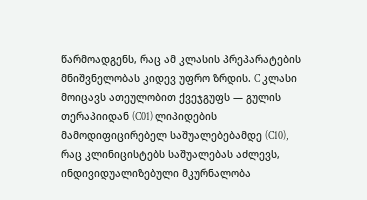წარმოადგენს, რაც ამ კლასის პრეპარატების მნიშვნელობას კიდევ უფრო ზრდის. C კლასი მოიცავს ათეულობით ქვეჯგუფს — გულის თერაპიიდან (C01) ლიპიდების მამოდიფიცირებელ საშუალებებამდე (C10), რაც კლინიცისტებს საშუალებას აძლევს, ინდივიდუალიზებული მკურნალობა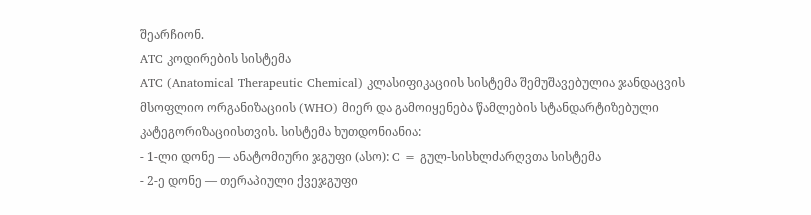შეარჩიონ.
ATC კოდირების სისტემა
ATC (Anatomical Therapeutic Chemical) კლასიფიკაციის სისტემა შემუშავებულია ჯანდაცვის მსოფლიო ორგანიზაციის (WHO) მიერ და გამოიყენება წამლების სტანდარტიზებული კატეგორიზაციისთვის. სისტემა ხუთდონიანია:
- 1-ლი დონე — ანატომიური ჯგუფი (ასო): C = გულ-სისხლძარღვთა სისტემა
- 2-ე დონე — თერაპიული ქვეჯგუფი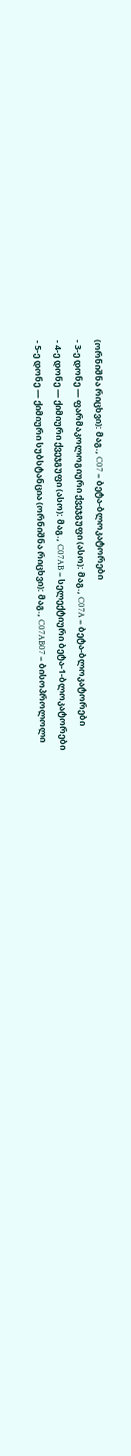(ორნიშნა რიცხვი): მაგ., C07 = ბეტა-ბლოკატორები
- 3-ე დონე — ფარმაკოლოგიური ქვეჯგუფი (ასო): მაგ., C07A = ბეტა-ბლოკატორები
- 4-ე დონე — ქიმიური ქვეჯგუფი (ასო): მაგ., C07AB = სელექტიური ბეტა-1-ბლოკატორები
- 5-ე დონე — ქიმიური სუბსტანცია (ორნიშნა რიცხვი): მაგ., C07AB07 = ბისოპროლოლი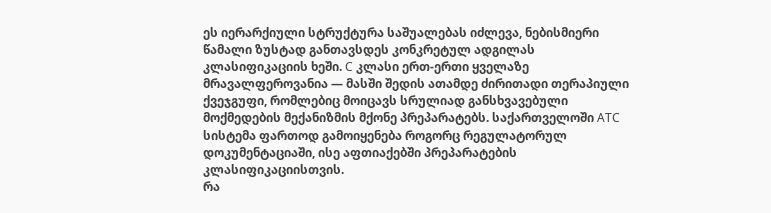ეს იერარქიული სტრუქტურა საშუალებას იძლევა, ნებისმიერი წამალი ზუსტად განთავსდეს კონკრეტულ ადგილას კლასიფიკაციის ხეში. C კლასი ერთ-ერთი ყველაზე მრავალფეროვანია — მასში შედის ათამდე ძირითადი თერაპიული ქვეჯგუფი, რომლებიც მოიცავს სრულიად განსხვავებული მოქმედების მექანიზმის მქონე პრეპარატებს. საქართველოში ATC სისტემა ფართოდ გამოიყენება როგორც რეგულატორულ დოკუმენტაციაში, ისე აფთიაქებში პრეპარატების კლასიფიკაციისთვის.
რა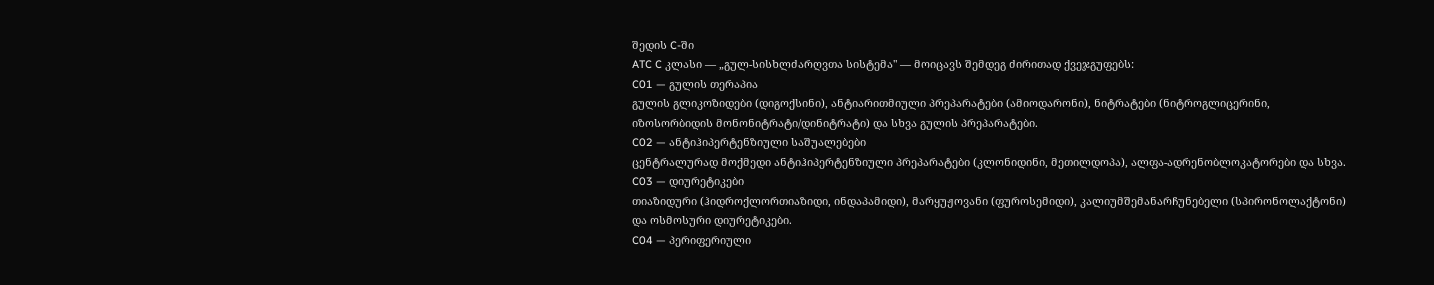შედის C-ში
ATC C კლასი — „გულ-სისხლძარღვთა სისტემა" — მოიცავს შემდეგ ძირითად ქვეჯგუფებს:
C01 — გულის თერაპია
გულის გლიკოზიდები (დიგოქსინი), ანტიარითმიული პრეპარატები (ამიოდარონი), ნიტრატები (ნიტროგლიცერინი, იზოსორბიდის მონონიტრატი/დინიტრატი) და სხვა გულის პრეპარატები.
C02 — ანტიჰიპერტენზიული საშუალებები
ცენტრალურად მოქმედი ანტიჰიპერტენზიული პრეპარატები (კლონიდინი, მეთილდოპა), ალფა-ადრენობლოკატორები და სხვა.
C03 — დიურეტიკები
თიაზიდური (ჰიდროქლორთიაზიდი, ინდაპამიდი), მარყუჟოვანი (ფუროსემიდი), კალიუმშემანარჩუნებელი (სპირონოლაქტონი) და ოსმოსური დიურეტიკები.
C04 — პერიფერიული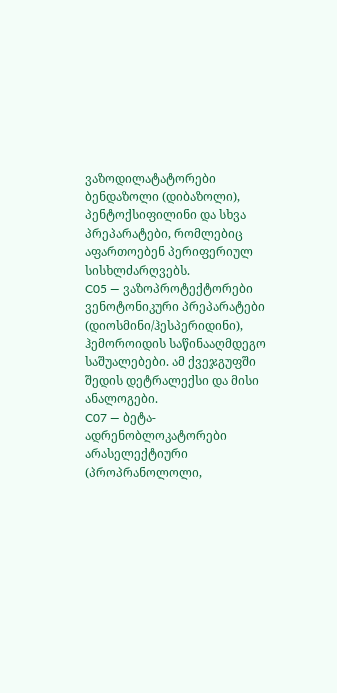ვაზოდილატატორები
ბენდაზოლი (დიბაზოლი), პენტოქსიფილინი და სხვა პრეპარატები, რომლებიც აფართოებენ პერიფერიულ სისხლძარღვებს.
C05 — ვაზოპროტექტორები
ვენოტონიკური პრეპარატები (დიოსმინი/ჰესპერიდინი), ჰემოროიდის საწინააღმდეგო საშუალებები. ამ ქვეჯგუფში შედის დეტრალექსი და მისი ანალოგები.
C07 — ბეტა-ადრენობლოკატორები
არასელექტიური (პროპრანოლოლი,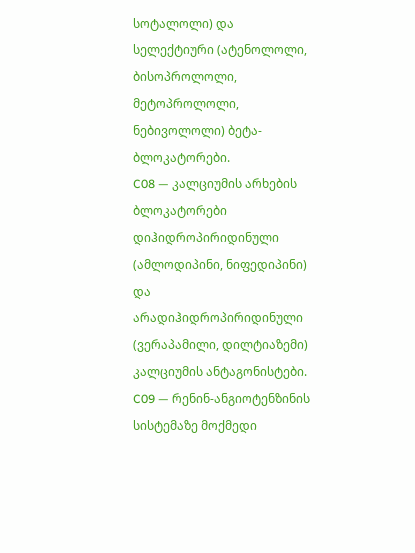სოტალოლი) და სელექტიური (ატენოლოლი, ბისოპროლოლი, მეტოპროლოლი, ნებივოლოლი) ბეტა-ბლოკატორები.
C08 — კალციუმის არხების ბლოკატორები
დიჰიდროპირიდინული (ამლოდიპინი, ნიფედიპინი) და არადიჰიდროპირიდინული (ვერაპამილი, დილტიაზემი) კალციუმის ანტაგონისტები.
C09 — რენინ-ანგიოტენზინის სისტემაზე მოქმედი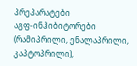პრეპარატები
აგფ-ინჰიბიტორები (რამიპრილი, ენალაპრილი, კაპტოპრილი),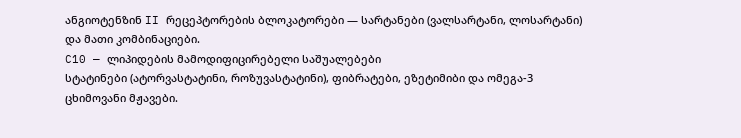ანგიოტენზინ II რეცეპტორების ბლოკატორები — სარტანები (ვალსარტანი, ლოსარტანი) და მათი კომბინაციები.
C10 — ლიპიდების მამოდიფიცირებელი საშუალებები
სტატინები (ატორვასტატინი, როზუვასტატინი), ფიბრატები, ეზეტიმიბი და ომეგა-3 ცხიმოვანი მჟავები.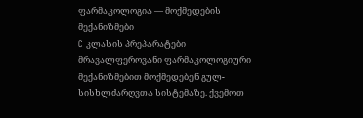ფარმაკოლოგია — მოქმედების მექანიზმები
C კლასის პრეპარატები მრავალფეროვანი ფარმაკოლოგიური მექანიზმებით მოქმედებენ გულ-სისხლძარღვთა სისტემაზე. ქვემოთ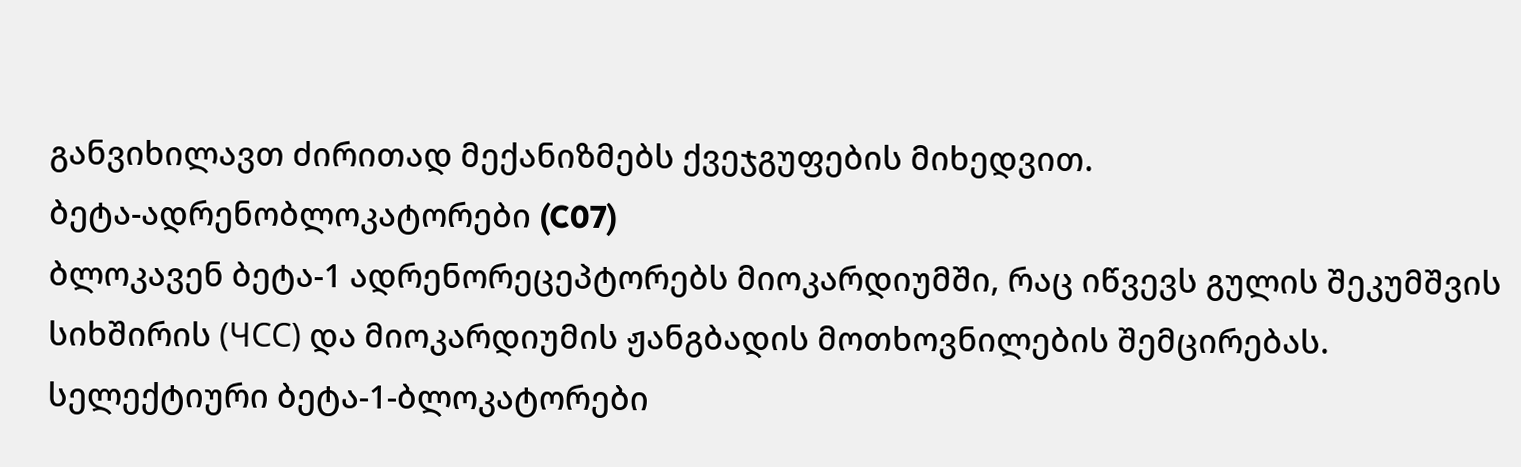განვიხილავთ ძირითად მექანიზმებს ქვეჯგუფების მიხედვით.
ბეტა-ადრენობლოკატორები (C07)
ბლოკავენ ბეტა-1 ადრენორეცეპტორებს მიოკარდიუმში, რაც იწვევს გულის შეკუმშვის სიხშირის (ЧСС) და მიოკარდიუმის ჟანგბადის მოთხოვნილების შემცირებას. სელექტიური ბეტა-1-ბლოკატორები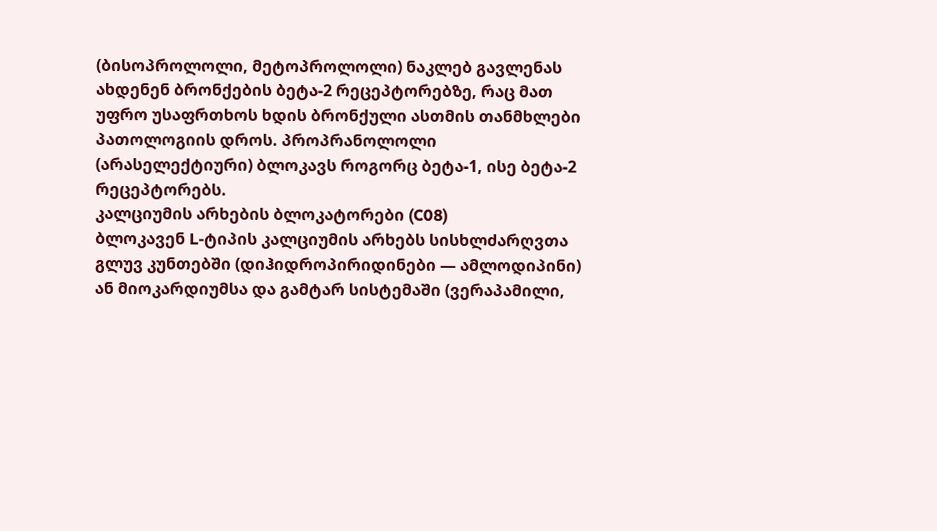(ბისოპროლოლი, მეტოპროლოლი) ნაკლებ გავლენას ახდენენ ბრონქების ბეტა-2 რეცეპტორებზე, რაც მათ უფრო უსაფრთხოს ხდის ბრონქული ასთმის თანმხლები პათოლოგიის დროს. პროპრანოლოლი (არასელექტიური) ბლოკავს როგორც ბეტა-1, ისე ბეტა-2 რეცეპტორებს.
კალციუმის არხების ბლოკატორები (C08)
ბლოკავენ L-ტიპის კალციუმის არხებს სისხლძარღვთა გლუვ კუნთებში (დიჰიდროპირიდინები — ამლოდიპინი) ან მიოკარდიუმსა და გამტარ სისტემაში (ვერაპამილი,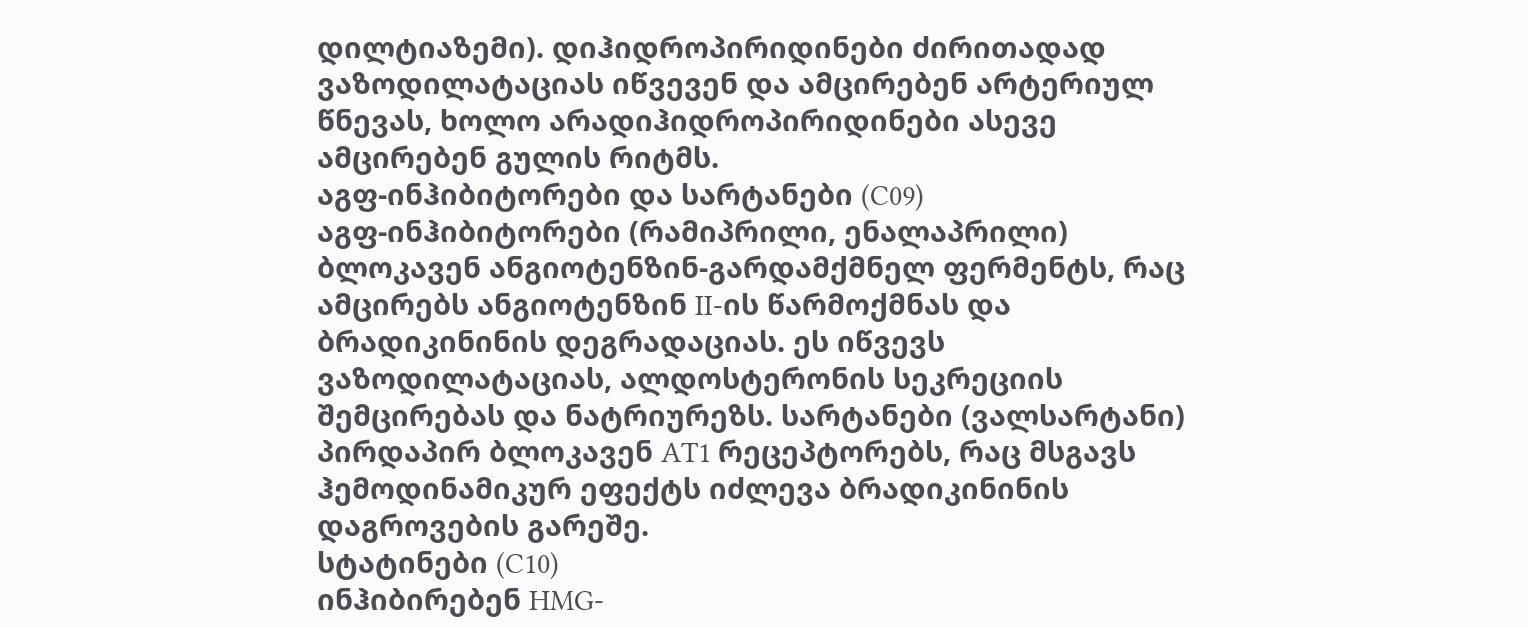დილტიაზემი). დიჰიდროპირიდინები ძირითადად ვაზოდილატაციას იწვევენ და ამცირებენ არტერიულ წნევას, ხოლო არადიჰიდროპირიდინები ასევე ამცირებენ გულის რიტმს.
აგფ-ინჰიბიტორები და სარტანები (C09)
აგფ-ინჰიბიტორები (რამიპრილი, ენალაპრილი) ბლოკავენ ანგიოტენზინ-გარდამქმნელ ფერმენტს, რაც ამცირებს ანგიოტენზინ II-ის წარმოქმნას და ბრადიკინინის დეგრადაციას. ეს იწვევს ვაზოდილატაციას, ალდოსტერონის სეკრეციის შემცირებას და ნატრიურეზს. სარტანები (ვალსარტანი) პირდაპირ ბლოკავენ AT1 რეცეპტორებს, რაც მსგავს ჰემოდინამიკურ ეფექტს იძლევა ბრადიკინინის დაგროვების გარეშე.
სტატინები (C10)
ინჰიბირებენ HMG-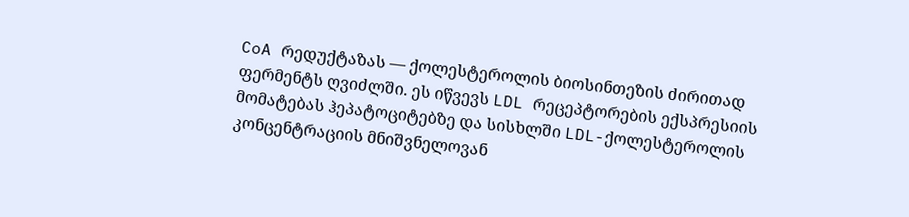CoA რედუქტაზას — ქოლესტეროლის ბიოსინთეზის ძირითად ფერმენტს ღვიძლში. ეს იწვევს LDL რეცეპტორების ექსპრესიის მომატებას ჰეპატოციტებზე და სისხლში LDL-ქოლესტეროლის კონცენტრაციის მნიშვნელოვან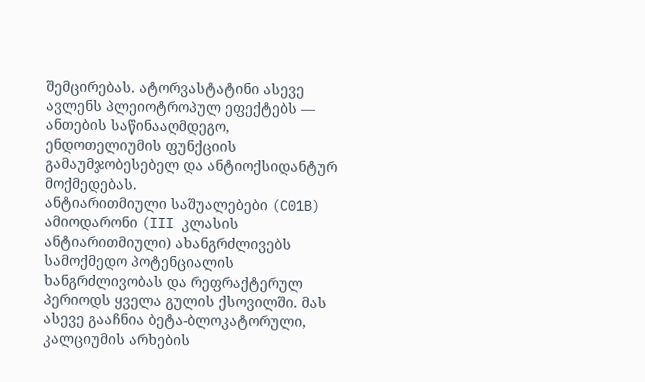შემცირებას. ატორვასტატინი ასევე ავლენს პლეიოტროპულ ეფექტებს — ანთების საწინააღმდეგო, ენდოთელიუმის ფუნქციის გამაუმჯობესებელ და ანტიოქსიდანტურ მოქმედებას.
ანტიარითმიული საშუალებები (C01B)
ამიოდარონი (III კლასის ანტიარითმიული) ახანგრძლივებს სამოქმედო პოტენციალის ხანგრძლივობას და რეფრაქტერულ პერიოდს ყველა გულის ქსოვილში. მას ასევე გააჩნია ბეტა-ბლოკატორული, კალციუმის არხების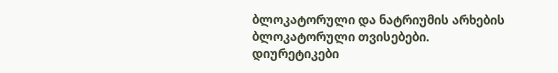ბლოკატორული და ნატრიუმის არხების ბლოკატორული თვისებები.
დიურეტიკები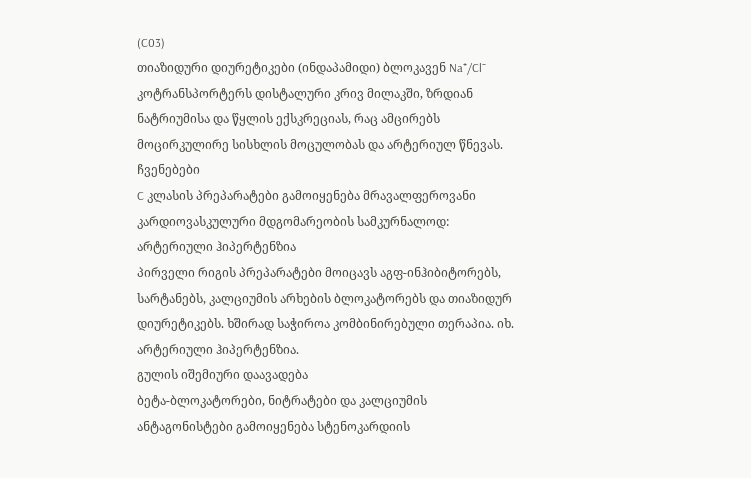(C03)
თიაზიდური დიურეტიკები (ინდაპამიდი) ბლოკავენ Na⁺/Cl⁻ კოტრანსპორტერს დისტალური კრივ მილაკში, ზრდიან ნატრიუმისა და წყლის ექსკრეციას, რაც ამცირებს მოცირკულირე სისხლის მოცულობას და არტერიულ წნევას.
ჩვენებები
C კლასის პრეპარატები გამოიყენება მრავალფეროვანი კარდიოვასკულური მდგომარეობის სამკურნალოდ:
არტერიული ჰიპერტენზია
პირველი რიგის პრეპარატები მოიცავს აგფ-ინჰიბიტორებს, სარტანებს, კალციუმის არხების ბლოკატორებს და თიაზიდურ დიურეტიკებს. ხშირად საჭიროა კომბინირებული თერაპია. იხ. არტერიული ჰიპერტენზია.
გულის იშემიური დაავადება
ბეტა-ბლოკატორები, ნიტრატები და კალციუმის ანტაგონისტები გამოიყენება სტენოკარდიის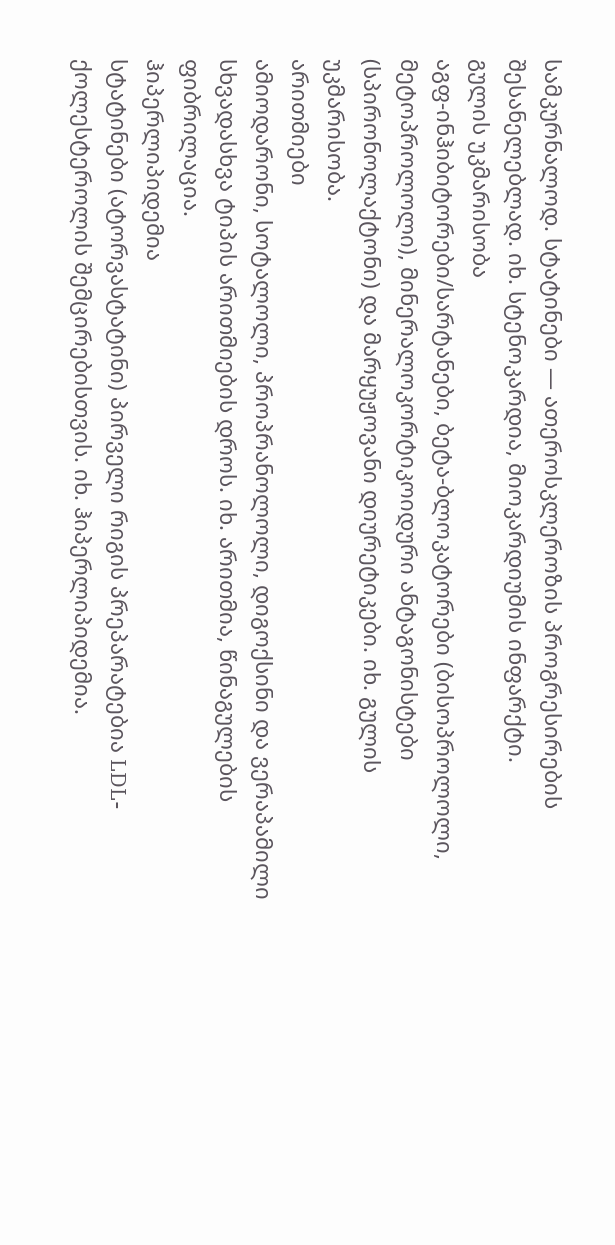სამკურნალოდ. სტატინები — ათეროსკლეროზის პროგრესირების შესანელებლად. იხ. სტენოკარდია, მიოკარდიუმის ინფარქტი.
გულის უკმარისობა
აგფ-ინჰიბიტორები/სარტანები, ბეტა-ბლოკატორები (ბისოპროლოლი, მეტოპროლოლი), მინერალოკორტიკოიდური ანტაგონისტები (სპირონოლაქტონი) და მარყუჟოვანი დიურეტიკები. იხ. გულის უკმარისობა.
არითმიები
ამიოდარონი, სოტალოლი, პროპრანოლოლი, დიგოქსინი და ვერაპამილი სხვადასხვა ტიპის არითმიების დროს. იხ. არითმია, წინაგულების ფიბრილაცია.
ჰიპერლიპიდემია
სტატინები (ატორვასტატინი) პირველი რიგის პრეპარატებია LDL-ქოლესტეროლის შემცირებისთვის. იხ. ჰიპერლიპიდემია.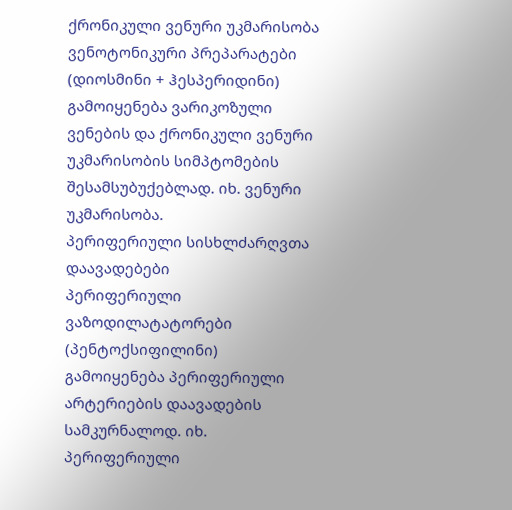ქრონიკული ვენური უკმარისობა
ვენოტონიკური პრეპარატები (დიოსმინი + ჰესპერიდინი) გამოიყენება ვარიკოზული ვენების და ქრონიკული ვენური უკმარისობის სიმპტომების შესამსუბუქებლად. იხ. ვენური უკმარისობა.
პერიფერიული სისხლძარღვთა დაავადებები
პერიფერიული ვაზოდილატატორები (პენტოქსიფილინი) გამოიყენება პერიფერიული არტერიების დაავადების სამკურნალოდ. იხ. პერიფერიული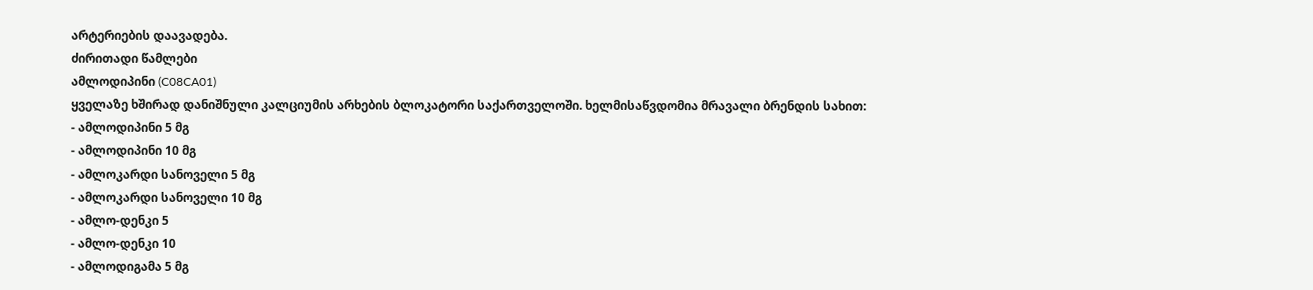არტერიების დაავადება.
ძირითადი წამლები
ამლოდიპინი (C08CA01)
ყველაზე ხშირად დანიშნული კალციუმის არხების ბლოკატორი საქართველოში. ხელმისაწვდომია მრავალი ბრენდის სახით:
- ამლოდიპინი 5 მგ
- ამლოდიპინი 10 მგ
- ამლოკარდი სანოველი 5 მგ
- ამლოკარდი სანოველი 10 მგ
- ამლო-დენკი 5
- ამლო-დენკი 10
- ამლოდიგამა 5 მგ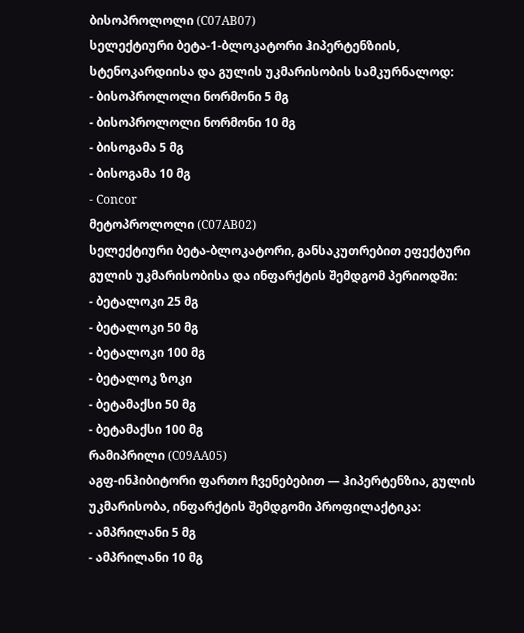ბისოპროლოლი (C07AB07)
სელექტიური ბეტა-1-ბლოკატორი ჰიპერტენზიის, სტენოკარდიისა და გულის უკმარისობის სამკურნალოდ:
- ბისოპროლოლი ნორმონი 5 მგ
- ბისოპროლოლი ნორმონი 10 მგ
- ბისოგამა 5 მგ
- ბისოგამა 10 მგ
- Concor
მეტოპროლოლი (C07AB02)
სელექტიური ბეტა-ბლოკატორი, განსაკუთრებით ეფექტური გულის უკმარისობისა და ინფარქტის შემდგომ პერიოდში:
- ბეტალოკი 25 მგ
- ბეტალოკი 50 მგ
- ბეტალოკი 100 მგ
- ბეტალოკ ზოკი
- ბეტამაქსი 50 მგ
- ბეტამაქსი 100 მგ
რამიპრილი (C09AA05)
აგფ-ინჰიბიტორი ფართო ჩვენებებით — ჰიპერტენზია, გულის უკმარისობა, ინფარქტის შემდგომი პროფილაქტიკა:
- ამპრილანი 5 მგ
- ამპრილანი 10 მგ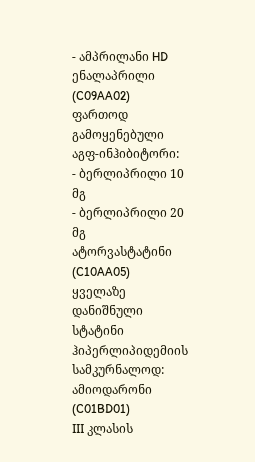- ამპრილანი HD
ენალაპრილი (C09AA02)
ფართოდ გამოყენებული აგფ-ინჰიბიტორი:
- ბერლიპრილი 10 მგ
- ბერლიპრილი 20 მგ
ატორვასტატინი (C10AA05)
ყველაზე დანიშნული სტატინი ჰიპერლიპიდემიის სამკურნალოდ:
ამიოდარონი (C01BD01)
III კლასის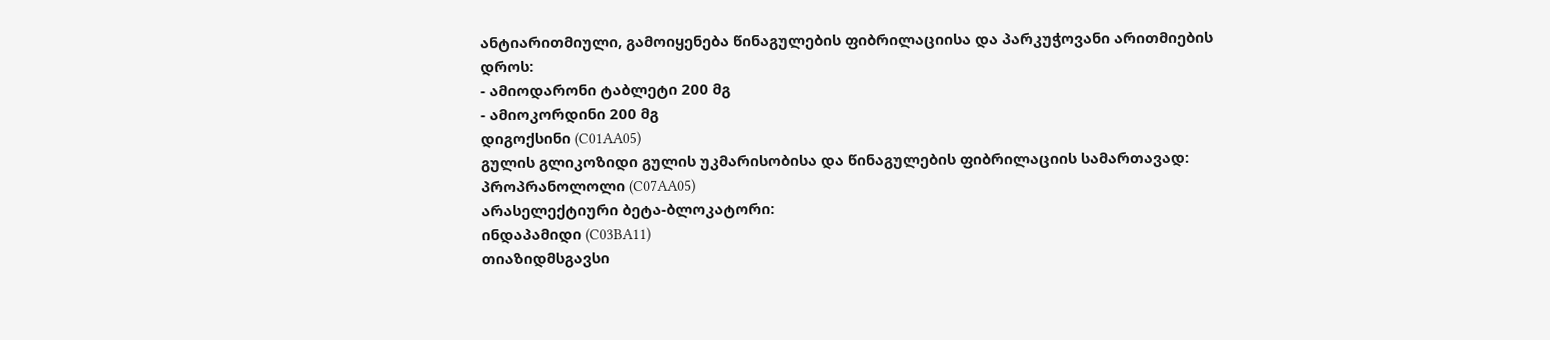ანტიარითმიული, გამოიყენება წინაგულების ფიბრილაციისა და პარკუჭოვანი არითმიების დროს:
- ამიოდარონი ტაბლეტი 200 მგ
- ამიოკორდინი 200 მგ
დიგოქსინი (C01AA05)
გულის გლიკოზიდი გულის უკმარისობისა და წინაგულების ფიბრილაციის სამართავად:
პროპრანოლოლი (C07AA05)
არასელექტიური ბეტა-ბლოკატორი:
ინდაპამიდი (C03BA11)
თიაზიდმსგავსი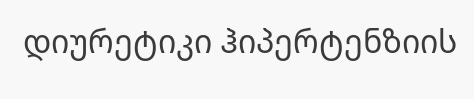დიურეტიკი ჰიპერტენზიის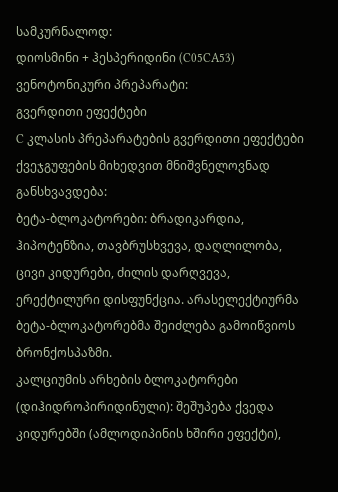სამკურნალოდ:
დიოსმინი + ჰესპერიდინი (C05CA53)
ვენოტონიკური პრეპარატი:
გვერდითი ეფექტები
C კლასის პრეპარატების გვერდითი ეფექტები ქვეჯგუფების მიხედვით მნიშვნელოვნად განსხვავდება:
ბეტა-ბლოკატორები: ბრადიკარდია, ჰიპოტენზია, თავბრუსხვევა, დაღლილობა, ცივი კიდურები, ძილის დარღვევა, ერექტილური დისფუნქცია. არასელექტიურმა ბეტა-ბლოკატორებმა შეიძლება გამოიწვიოს ბრონქოსპაზმი.
კალციუმის არხების ბლოკატორები (დიჰიდროპირიდინული): შეშუპება ქვედა კიდურებში (ამლოდიპინის ხშირი ეფექტი),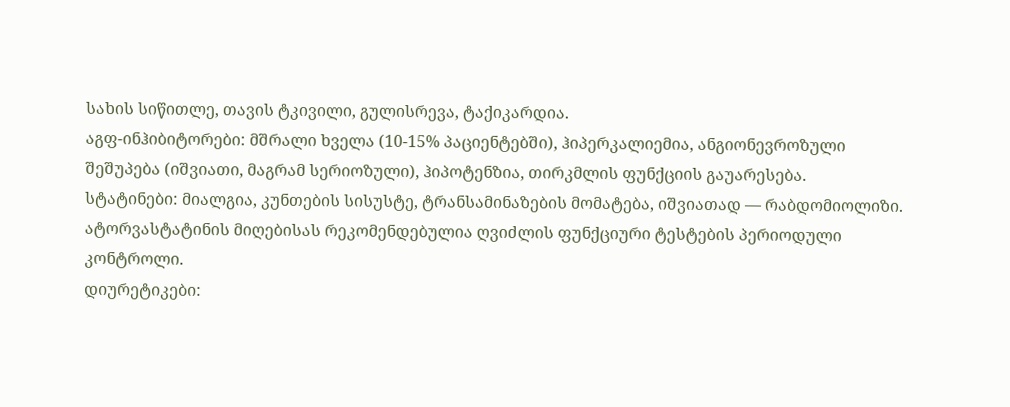სახის სიწითლე, თავის ტკივილი, გულისრევა, ტაქიკარდია.
აგფ-ინჰიბიტორები: მშრალი ხველა (10-15% პაციენტებში), ჰიპერკალიემია, ანგიონევროზული შეშუპება (იშვიათი, მაგრამ სერიოზული), ჰიპოტენზია, თირკმლის ფუნქციის გაუარესება.
სტატინები: მიალგია, კუნთების სისუსტე, ტრანსამინაზების მომატება, იშვიათად — რაბდომიოლიზი. ატორვასტატინის მიღებისას რეკომენდებულია ღვიძლის ფუნქციური ტესტების პერიოდული კონტროლი.
დიურეტიკები: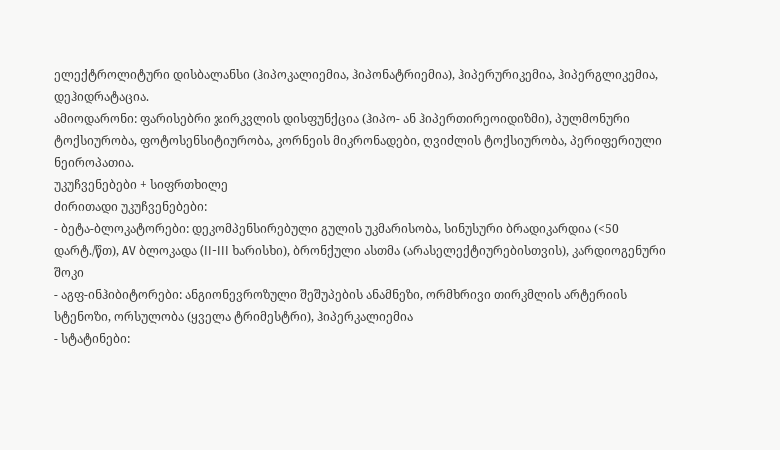ელექტროლიტური დისბალანსი (ჰიპოკალიემია, ჰიპონატრიემია), ჰიპერურიკემია, ჰიპერგლიკემია, დეჰიდრატაცია.
ამიოდარონი: ფარისებრი ჯირკვლის დისფუნქცია (ჰიპო- ან ჰიპერთირეოიდიზმი), პულმონური ტოქსიურობა, ფოტოსენსიტიურობა, კორნეის მიკრონადები, ღვიძლის ტოქსიურობა, პერიფერიული ნეიროპათია.
უკუჩვენებები + სიფრთხილე
ძირითადი უკუჩვენებები:
- ბეტა-ბლოკატორები: დეკომპენსირებული გულის უკმარისობა, სინუსური ბრადიკარდია (<50 დარტ./წთ), AV ბლოკადა (II-III ხარისხი), ბრონქული ასთმა (არასელექტიურებისთვის), კარდიოგენური შოკი
- აგფ-ინჰიბიტორები: ანგიონევროზული შეშუპების ანამნეზი, ორმხრივი თირკმლის არტერიის სტენოზი, ორსულობა (ყველა ტრიმესტრი), ჰიპერკალიემია
- სტატინები: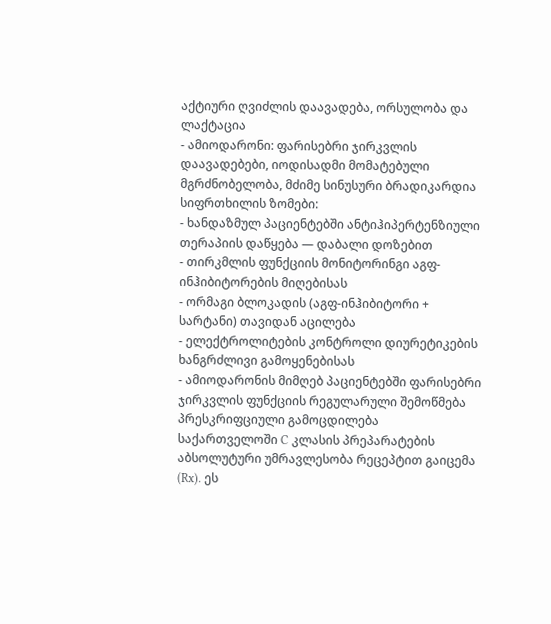აქტიური ღვიძლის დაავადება, ორსულობა და ლაქტაცია
- ამიოდარონი: ფარისებრი ჯირკვლის დაავადებები, იოდისადმი მომატებული მგრძნობელობა, მძიმე სინუსური ბრადიკარდია
სიფრთხილის ზომები:
- ხანდაზმულ პაციენტებში ანტიჰიპერტენზიული თერაპიის დაწყება — დაბალი დოზებით
- თირკმლის ფუნქციის მონიტორინგი აგფ-ინჰიბიტორების მიღებისას
- ორმაგი ბლოკადის (აგფ-ინჰიბიტორი + სარტანი) თავიდან აცილება
- ელექტროლიტების კონტროლი დიურეტიკების ხანგრძლივი გამოყენებისას
- ამიოდარონის მიმღებ პაციენტებში ფარისებრი ჯირკვლის ფუნქციის რეგულარული შემოწმება
პრესკრიფციული გამოცდილება
საქართველოში C კლასის პრეპარატების აბსოლუტური უმრავლესობა რეცეპტით გაიცემა (Rx). ეს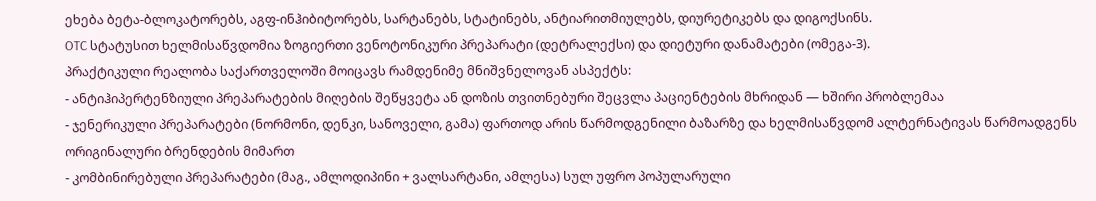ეხება ბეტა-ბლოკატორებს, აგფ-ინჰიბიტორებს, სარტანებს, სტატინებს, ანტიარითმიულებს, დიურეტიკებს და დიგოქსინს.
OTC სტატუსით ხელმისაწვდომია ზოგიერთი ვენოტონიკური პრეპარატი (დეტრალექსი) და დიეტური დანამატები (ომეგა-3).
პრაქტიკული რეალობა საქართველოში მოიცავს რამდენიმე მნიშვნელოვან ასპექტს:
- ანტიჰიპერტენზიული პრეპარატების მიღების შეწყვეტა ან დოზის თვითნებური შეცვლა პაციენტების მხრიდან — ხშირი პრობლემაა
- ჯენერიკული პრეპარატები (ნორმონი, დენკი, სანოველი, გამა) ფართოდ არის წარმოდგენილი ბაზარზე და ხელმისაწვდომ ალტერნატივას წარმოადგენს ორიგინალური ბრენდების მიმართ
- კომბინირებული პრეპარატები (მაგ., ამლოდიპინი + ვალსარტანი, ამლესა) სულ უფრო პოპულარული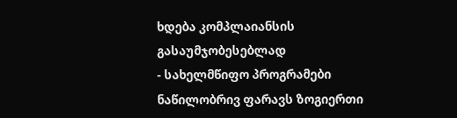ხდება კომპლაიანსის გასაუმჯობესებლად
- სახელმწიფო პროგრამები ნაწილობრივ ფარავს ზოგიერთი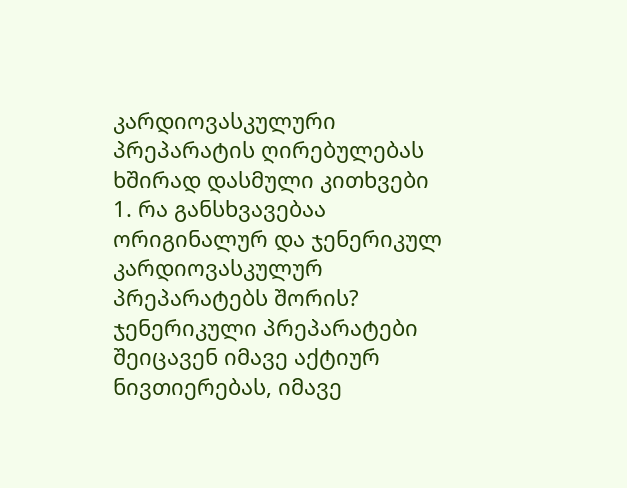კარდიოვასკულური პრეპარატის ღირებულებას
ხშირად დასმული კითხვები
1. რა განსხვავებაა ორიგინალურ და ჯენერიკულ კარდიოვასკულურ პრეპარატებს შორის?
ჯენერიკული პრეპარატები შეიცავენ იმავე აქტიურ ნივთიერებას, იმავე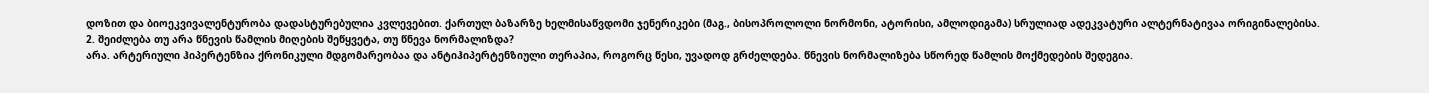დოზით და ბიოეკვივალენტურობა დადასტურებულია კვლევებით. ქართულ ბაზარზე ხელმისაწვდომი ჯენერიკები (მაგ., ბისოპროლოლი ნორმონი, ატორისი, ამლოდიგამა) სრულიად ადეკვატური ალტერნატივაა ორიგინალებისა.
2. შეიძლება თუ არა წნევის წამლის მიღების შეწყვეტა, თუ წნევა ნორმალიზდა?
არა. არტერიული ჰიპერტენზია ქრონიკული მდგომარეობაა და ანტიჰიპერტენზიული თერაპია, როგორც წესი, უვადოდ გრძელდება. წნევის ნორმალიზება სწორედ წამლის მოქმედების შედეგია.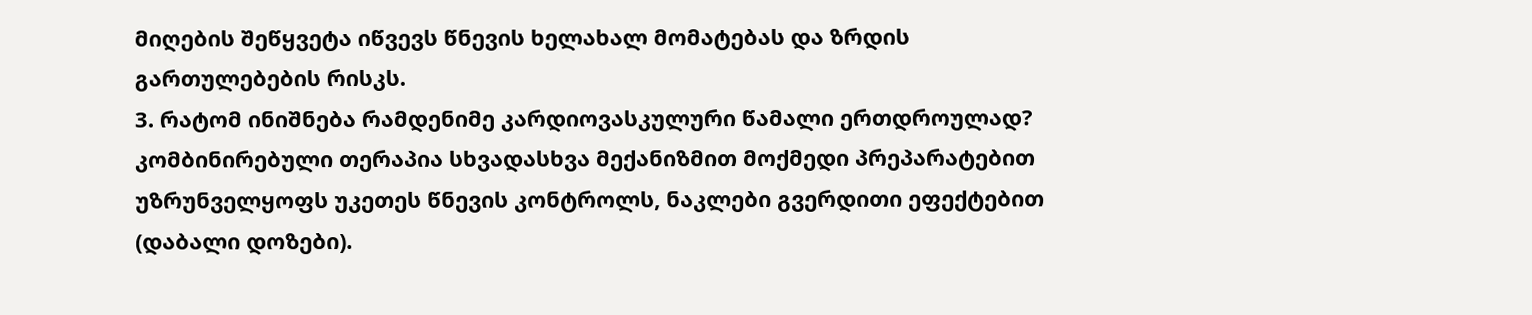მიღების შეწყვეტა იწვევს წნევის ხელახალ მომატებას და ზრდის გართულებების რისკს.
3. რატომ ინიშნება რამდენიმე კარდიოვასკულური წამალი ერთდროულად?
კომბინირებული თერაპია სხვადასხვა მექანიზმით მოქმედი პრეპარატებით უზრუნველყოფს უკეთეს წნევის კონტროლს, ნაკლები გვერდითი ეფექტებით (დაბალი დოზები).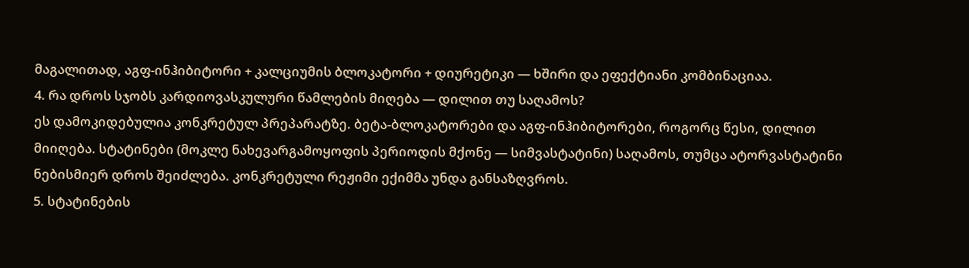მაგალითად, აგფ-ინჰიბიტორი + კალციუმის ბლოკატორი + დიურეტიკი — ხშირი და ეფექტიანი კომბინაციაა.
4. რა დროს სჯობს კარდიოვასკულური წამლების მიღება — დილით თუ საღამოს?
ეს დამოკიდებულია კონკრეტულ პრეპარატზე. ბეტა-ბლოკატორები და აგფ-ინჰიბიტორები, როგორც წესი, დილით მიიღება. სტატინები (მოკლე ნახევარგამოყოფის პერიოდის მქონე — სიმვასტატინი) საღამოს, თუმცა ატორვასტატინი ნებისმიერ დროს შეიძლება. კონკრეტული რეჟიმი ექიმმა უნდა განსაზღვროს.
5. სტატინების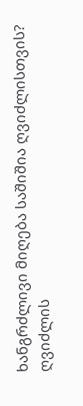ხანგრძლივი მიღება საშიშია ღვიძლისთვის?
ღვიძლის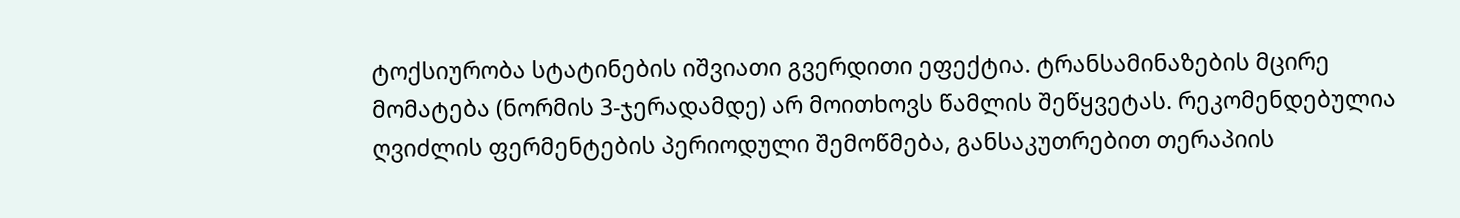ტოქსიურობა სტატინების იშვიათი გვერდითი ეფექტია. ტრანსამინაზების მცირე მომატება (ნორმის 3-ჯერადამდე) არ მოითხოვს წამლის შეწყვეტას. რეკომენდებულია ღვიძლის ფერმენტების პერიოდული შემოწმება, განსაკუთრებით თერაპიის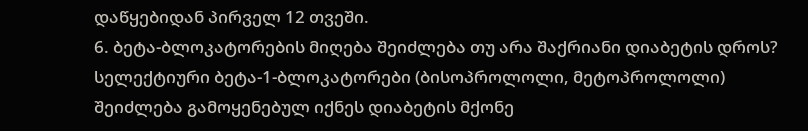დაწყებიდან პირველ 12 თვეში.
6. ბეტა-ბლოკატორების მიღება შეიძლება თუ არა შაქრიანი დიაბეტის დროს?
სელექტიური ბეტა-1-ბლოკატორები (ბისოპროლოლი, მეტოპროლოლი) შეიძლება გამოყენებულ იქნეს დიაბეტის მქონე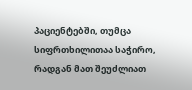პაციენტებში, თუმცა სიფრთხილითაა საჭირო, რადგან მათ შეუძლიათ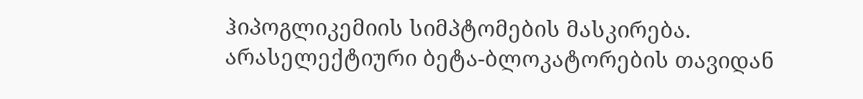ჰიპოგლიკემიის სიმპტომების მასკირება. არასელექტიური ბეტა-ბლოკატორების თავიდან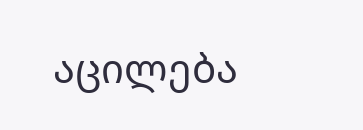აცილება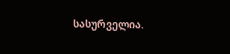სასურველია.